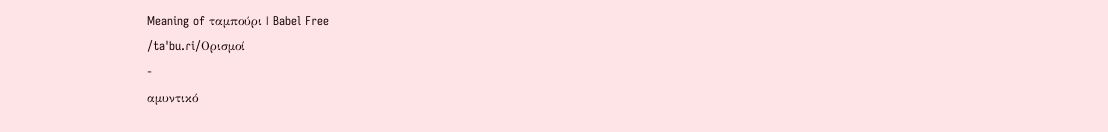Meaning of ταμπούρι | Babel Free
/taˈbu.ɾi/Ορισμοί
-
αμυντικό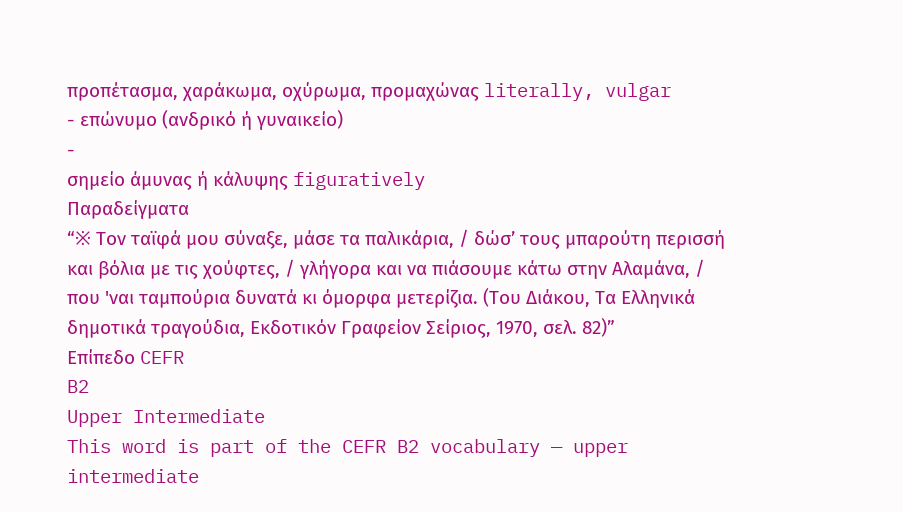προπέτασμα, χαράκωμα, οχύρωμα, προμαχώνας literally, vulgar
- επώνυμο (ανδρικό ή γυναικείο)
-
σημείο άμυνας ή κάλυψης figuratively
Παραδείγματα
“※ Τον ταϊφά μου σύναξε, μάσε τα παλικάρια, / δώσ’ τους μπαρούτη περισσή και βόλια με τις χούφτες, / γλήγορα και να πιάσουμε κάτω στην Αλαμάνα, / που 'ναι ταμπούρια δυνατά κι όμορφα μετερίζια. (Του Διάκου, Τα Ελληνικά δημοτικά τραγούδια, Εκδοτικόν Γραφείον Σείριος, 1970, σελ. 82)”
Επίπεδο CEFR
B2
Upper Intermediate
This word is part of the CEFR B2 vocabulary — upper intermediate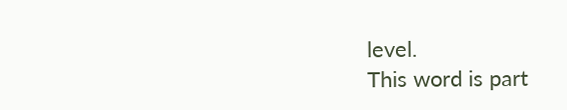level.
This word is part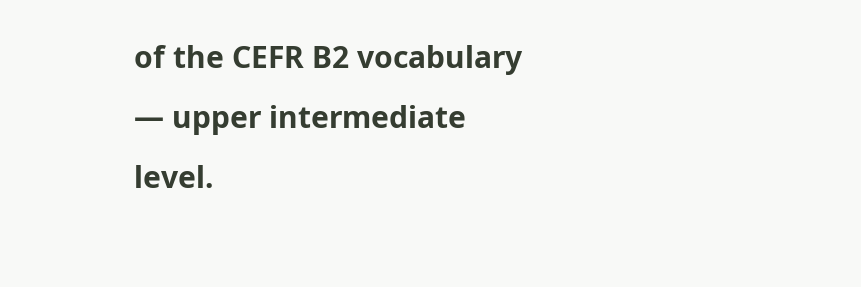of the CEFR B2 vocabulary — upper intermediate level.